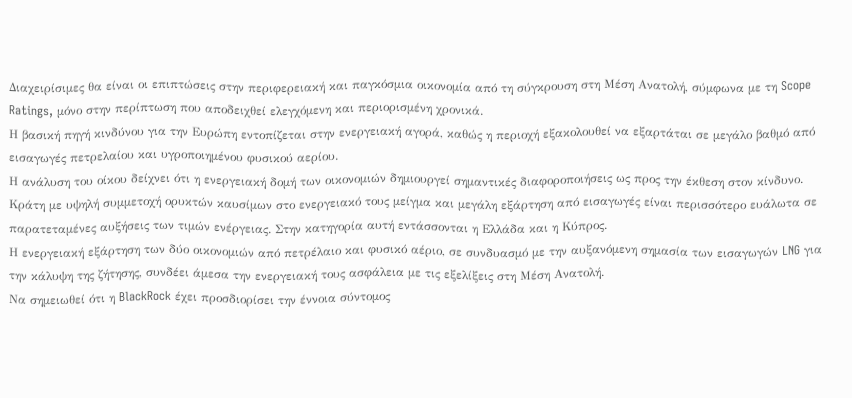Διαχειρίσιμες θα είναι οι επιπτώσεις στην περιφερειακή και παγκόσμια οικονομία από τη σύγκρουση στη Μέση Ανατολή, σύμφωνα με τη Scope Ratings, μόνο στην περίπτωση που αποδειχθεί ελεγχόμενη και περιορισμένη χρονικά.
Η βασική πηγή κινδύνου για την Ευρώπη εντοπίζεται στην ενεργειακή αγορά, καθώς η περιοχή εξακολουθεί να εξαρτάται σε μεγάλο βαθμό από εισαγωγές πετρελαίου και υγροποιημένου φυσικού αερίου.
Η ανάλυση του οίκου δείχνει ότι η ενεργειακή δομή των οικονομιών δημιουργεί σημαντικές διαφοροποιήσεις ως προς την έκθεση στον κίνδυνο. Κράτη με υψηλή συμμετοχή ορυκτών καυσίμων στο ενεργειακό τους μείγμα και μεγάλη εξάρτηση από εισαγωγές είναι περισσότερο ευάλωτα σε παρατεταμένες αυξήσεις των τιμών ενέργειας. Στην κατηγορία αυτή εντάσσονται η Ελλάδα και η Κύπρος.
Η ενεργειακή εξάρτηση των δύο οικονομιών από πετρέλαιο και φυσικό αέριο, σε συνδυασμό με την αυξανόμενη σημασία των εισαγωγών LNG για την κάλυψη της ζήτησης, συνδέει άμεσα την ενεργειακή τους ασφάλεια με τις εξελίξεις στη Μέση Ανατολή.
Να σημειωθεί ότι η BlackRock έχει προσδιορίσει την έννοια σύντομος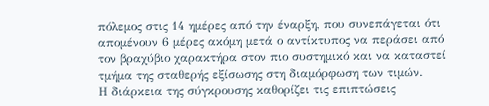πόλεμος στις 14 ημέρες από την έναρξη, που συνεπάγεται ότι απομένουν 6 μέρες ακόμη μετά ο αντίκτυπος να περάσει από τον βραχύβιο χαρακτήρα στον πιο συστημικό και να καταστεί τμήμα της σταθερής εξίσωσης στη διαμόρφωση των τιμών.
Η διάρκεια της σύγκρουσης καθορίζει τις επιπτώσεις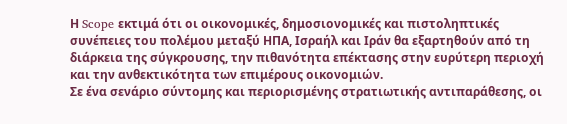Η Scope εκτιμά ότι οι οικονομικές, δημοσιονομικές και πιστοληπτικές συνέπειες του πολέμου μεταξύ ΗΠΑ, Ισραήλ και Ιράν θα εξαρτηθούν από τη διάρκεια της σύγκρουσης, την πιθανότητα επέκτασης στην ευρύτερη περιοχή και την ανθεκτικότητα των επιμέρους οικονομιών.
Σε ένα σενάριο σύντομης και περιορισμένης στρατιωτικής αντιπαράθεσης, οι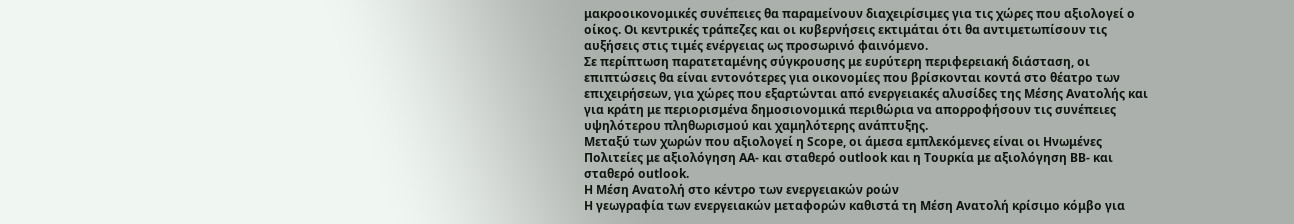μακροοικονομικές συνέπειες θα παραμείνουν διαχειρίσιμες για τις χώρες που αξιολογεί ο οίκος. Οι κεντρικές τράπεζες και οι κυβερνήσεις εκτιμάται ότι θα αντιμετωπίσουν τις αυξήσεις στις τιμές ενέργειας ως προσωρινό φαινόμενο.
Σε περίπτωση παρατεταμένης σύγκρουσης με ευρύτερη περιφερειακή διάσταση, οι επιπτώσεις θα είναι εντονότερες για οικονομίες που βρίσκονται κοντά στο θέατρο των επιχειρήσεων, για χώρες που εξαρτώνται από ενεργειακές αλυσίδες της Μέσης Ανατολής και για κράτη με περιορισμένα δημοσιονομικά περιθώρια να απορροφήσουν τις συνέπειες υψηλότερου πληθωρισμού και χαμηλότερης ανάπτυξης.
Μεταξύ των χωρών που αξιολογεί η Scope, οι άμεσα εμπλεκόμενες είναι οι Ηνωμένες Πολιτείες με αξιολόγηση AA- και σταθερό outlook και η Τουρκία με αξιολόγηση BB- και σταθερό outlook.
Η Μέση Ανατολή στο κέντρο των ενεργειακών ροών
Η γεωγραφία των ενεργειακών μεταφορών καθιστά τη Μέση Ανατολή κρίσιμο κόμβο για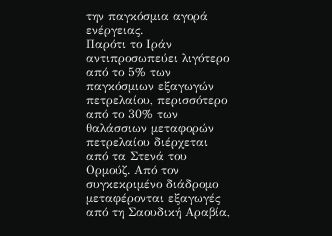την παγκόσμια αγορά ενέργειας.
Παρότι το Ιράν αντιπροσωπεύει λιγότερο από το 5% των παγκόσμιων εξαγωγών πετρελαίου, περισσότερο από το 30% των θαλάσσιων μεταφορών πετρελαίου διέρχεται από τα Στενά του Ορμούζ. Από τον συγκεκριμένο διάδρομο μεταφέρονται εξαγωγές από τη Σαουδική Αραβία,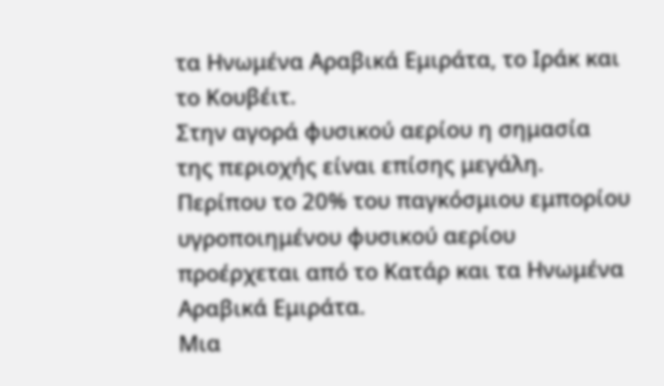τα Ηνωμένα Αραβικά Εμιράτα, το Ιράκ και το Κουβέιτ.
Στην αγορά φυσικού αερίου η σημασία της περιοχής είναι επίσης μεγάλη. Περίπου το 20% του παγκόσμιου εμπορίου υγροποιημένου φυσικού αερίου προέρχεται από το Κατάρ και τα Ηνωμένα Αραβικά Εμιράτα.
Μια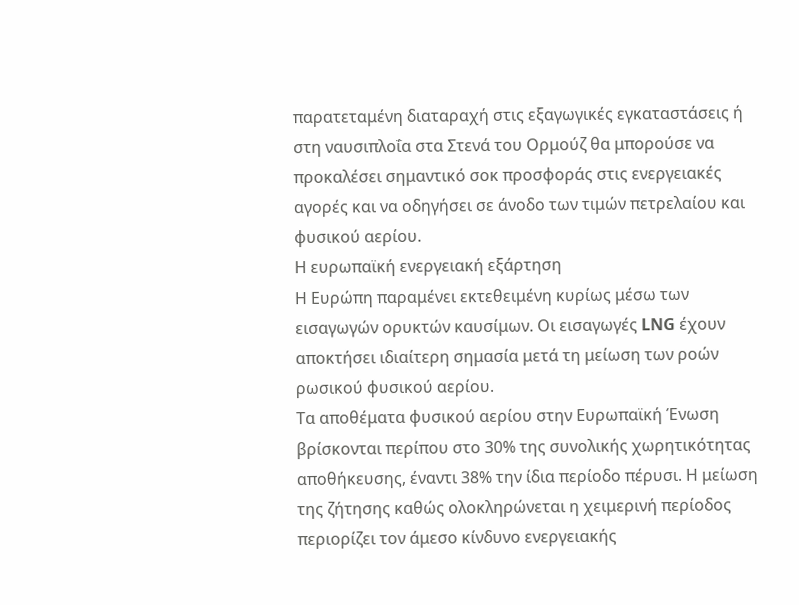παρατεταμένη διαταραχή στις εξαγωγικές εγκαταστάσεις ή στη ναυσιπλοΐα στα Στενά του Ορμούζ θα μπορούσε να προκαλέσει σημαντικό σοκ προσφοράς στις ενεργειακές αγορές και να οδηγήσει σε άνοδο των τιμών πετρελαίου και φυσικού αερίου.
Η ευρωπαϊκή ενεργειακή εξάρτηση
Η Ευρώπη παραμένει εκτεθειμένη κυρίως μέσω των εισαγωγών ορυκτών καυσίμων. Οι εισαγωγές LNG έχουν αποκτήσει ιδιαίτερη σημασία μετά τη μείωση των ροών ρωσικού φυσικού αερίου.
Τα αποθέματα φυσικού αερίου στην Ευρωπαϊκή Ένωση βρίσκονται περίπου στο 30% της συνολικής χωρητικότητας αποθήκευσης, έναντι 38% την ίδια περίοδο πέρυσι. Η μείωση της ζήτησης καθώς ολοκληρώνεται η χειμερινή περίοδος περιορίζει τον άμεσο κίνδυνο ενεργειακής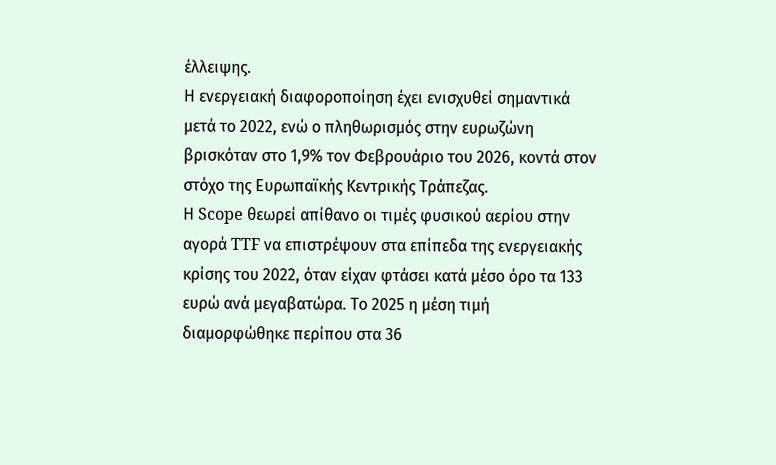έλλειψης.
Η ενεργειακή διαφοροποίηση έχει ενισχυθεί σημαντικά μετά το 2022, ενώ ο πληθωρισμός στην ευρωζώνη βρισκόταν στο 1,9% τον Φεβρουάριο του 2026, κοντά στον στόχο της Ευρωπαϊκής Κεντρικής Τράπεζας.
Η Scope θεωρεί απίθανο οι τιμές φυσικού αερίου στην αγορά TTF να επιστρέψουν στα επίπεδα της ενεργειακής κρίσης του 2022, όταν είχαν φτάσει κατά μέσο όρο τα 133 ευρώ ανά μεγαβατώρα. Το 2025 η μέση τιμή διαμορφώθηκε περίπου στα 36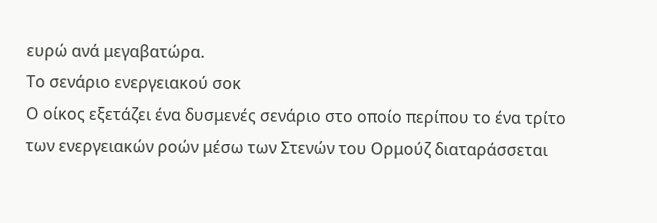ευρώ ανά μεγαβατώρα.
Το σενάριο ενεργειακού σοκ
Ο οίκος εξετάζει ένα δυσμενές σενάριο στο οποίο περίπου το ένα τρίτο των ενεργειακών ροών μέσω των Στενών του Ορμούζ διαταράσσεται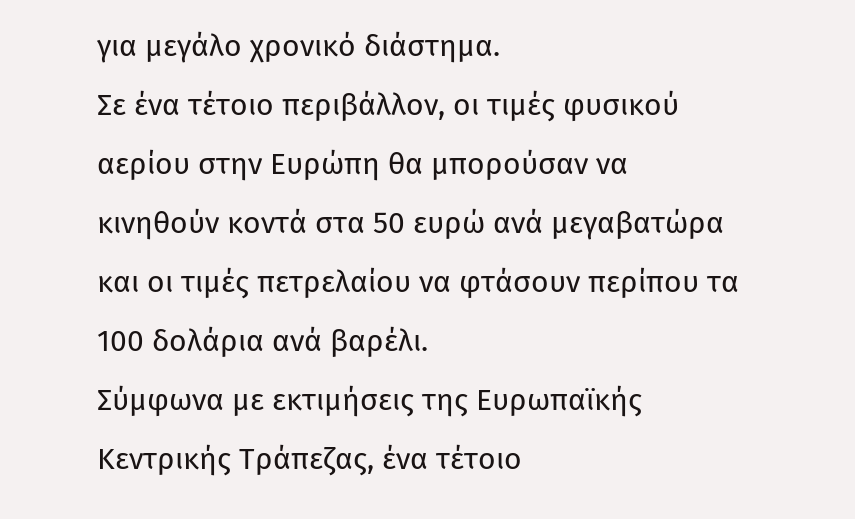για μεγάλο χρονικό διάστημα.
Σε ένα τέτοιο περιβάλλον, οι τιμές φυσικού αερίου στην Ευρώπη θα μπορούσαν να κινηθούν κοντά στα 50 ευρώ ανά μεγαβατώρα και οι τιμές πετρελαίου να φτάσουν περίπου τα 100 δολάρια ανά βαρέλι.
Σύμφωνα με εκτιμήσεις της Ευρωπαϊκής Κεντρικής Τράπεζας, ένα τέτοιο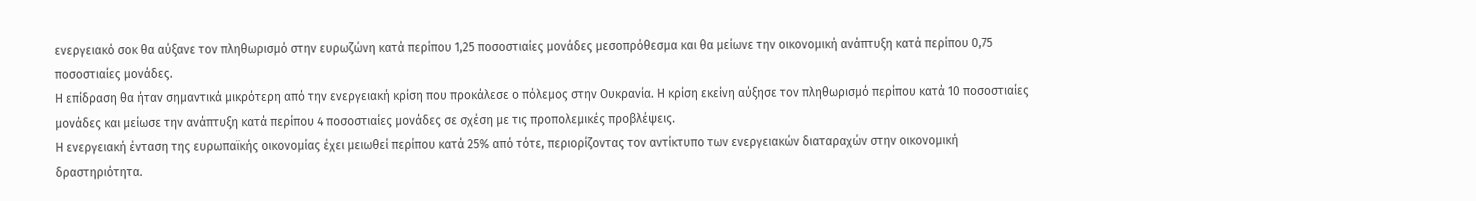ενεργειακό σοκ θα αύξανε τον πληθωρισμό στην ευρωζώνη κατά περίπου 1,25 ποσοστιαίες μονάδες μεσοπρόθεσμα και θα μείωνε την οικονομική ανάπτυξη κατά περίπου 0,75 ποσοστιαίες μονάδες.
Η επίδραση θα ήταν σημαντικά μικρότερη από την ενεργειακή κρίση που προκάλεσε ο πόλεμος στην Ουκρανία. Η κρίση εκείνη αύξησε τον πληθωρισμό περίπου κατά 10 ποσοστιαίες μονάδες και μείωσε την ανάπτυξη κατά περίπου 4 ποσοστιαίες μονάδες σε σχέση με τις προπολεμικές προβλέψεις.
Η ενεργειακή ένταση της ευρωπαϊκής οικονομίας έχει μειωθεί περίπου κατά 25% από τότε, περιορίζοντας τον αντίκτυπο των ενεργειακών διαταραχών στην οικονομική δραστηριότητα.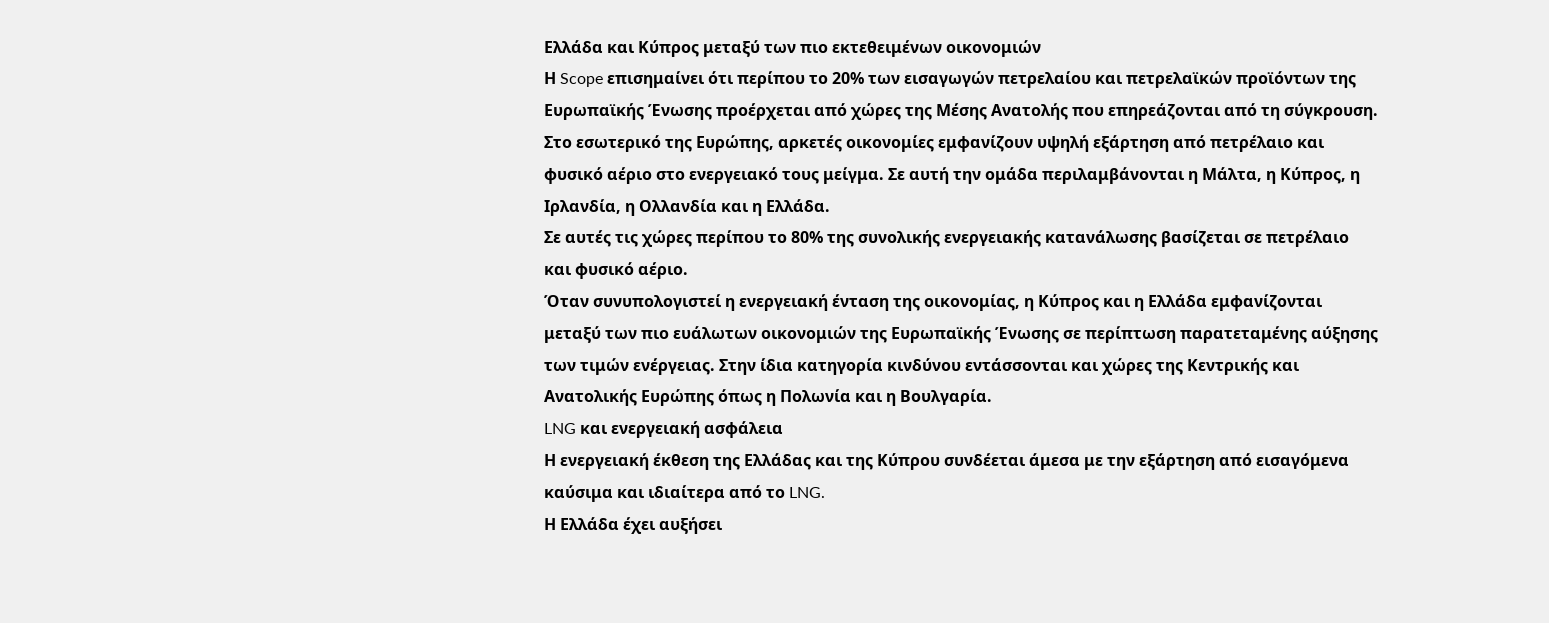Ελλάδα και Κύπρος μεταξύ των πιο εκτεθειμένων οικονομιών
Η Scope επισημαίνει ότι περίπου το 20% των εισαγωγών πετρελαίου και πετρελαϊκών προϊόντων της Ευρωπαϊκής Ένωσης προέρχεται από χώρες της Μέσης Ανατολής που επηρεάζονται από τη σύγκρουση.
Στο εσωτερικό της Ευρώπης, αρκετές οικονομίες εμφανίζουν υψηλή εξάρτηση από πετρέλαιο και φυσικό αέριο στο ενεργειακό τους μείγμα. Σε αυτή την ομάδα περιλαμβάνονται η Μάλτα, η Κύπρος, η Ιρλανδία, η Ολλανδία και η Ελλάδα.
Σε αυτές τις χώρες περίπου το 80% της συνολικής ενεργειακής κατανάλωσης βασίζεται σε πετρέλαιο και φυσικό αέριο.
Όταν συνυπολογιστεί η ενεργειακή ένταση της οικονομίας, η Κύπρος και η Ελλάδα εμφανίζονται μεταξύ των πιο ευάλωτων οικονομιών της Ευρωπαϊκής Ένωσης σε περίπτωση παρατεταμένης αύξησης των τιμών ενέργειας. Στην ίδια κατηγορία κινδύνου εντάσσονται και χώρες της Κεντρικής και Ανατολικής Ευρώπης όπως η Πολωνία και η Βουλγαρία.
LNG και ενεργειακή ασφάλεια
Η ενεργειακή έκθεση της Ελλάδας και της Κύπρου συνδέεται άμεσα με την εξάρτηση από εισαγόμενα καύσιμα και ιδιαίτερα από το LNG.
Η Ελλάδα έχει αυξήσει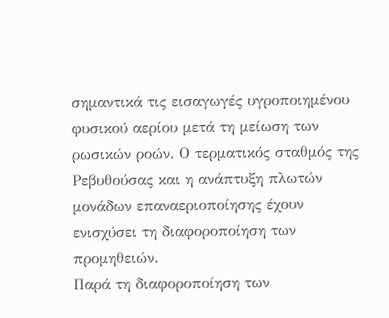σημαντικά τις εισαγωγές υγροποιημένου φυσικού αερίου μετά τη μείωση των ρωσικών ροών. Ο τερματικός σταθμός της Ρεβυθούσας και η ανάπτυξη πλωτών μονάδων επαναεριοποίησης έχουν ενισχύσει τη διαφοροποίηση των προμηθειών.
Παρά τη διαφοροποίηση των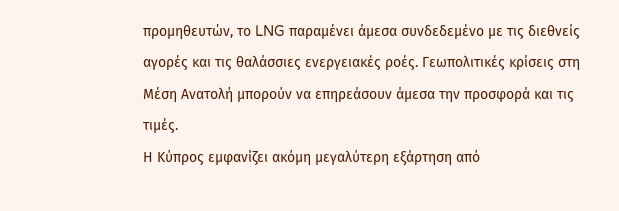προμηθευτών, το LNG παραμένει άμεσα συνδεδεμένο με τις διεθνείς αγορές και τις θαλάσσιες ενεργειακές ροές. Γεωπολιτικές κρίσεις στη Μέση Ανατολή μπορούν να επηρεάσουν άμεσα την προσφορά και τις τιμές.
Η Κύπρος εμφανίζει ακόμη μεγαλύτερη εξάρτηση από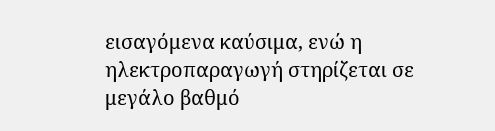εισαγόμενα καύσιμα, ενώ η ηλεκτροπαραγωγή στηρίζεται σε μεγάλο βαθμό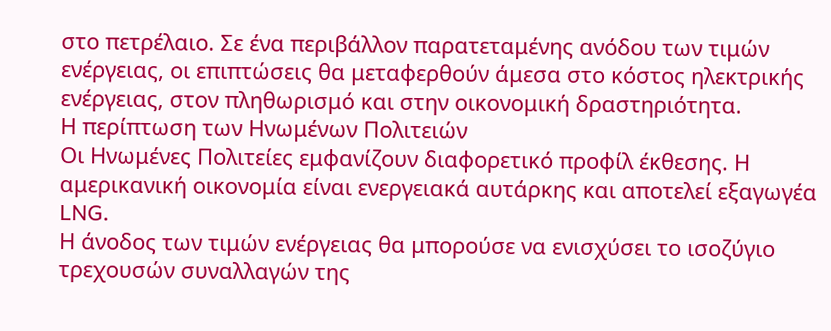στο πετρέλαιο. Σε ένα περιβάλλον παρατεταμένης ανόδου των τιμών ενέργειας, οι επιπτώσεις θα μεταφερθούν άμεσα στο κόστος ηλεκτρικής ενέργειας, στον πληθωρισμό και στην οικονομική δραστηριότητα.
Η περίπτωση των Ηνωμένων Πολιτειών
Οι Ηνωμένες Πολιτείες εμφανίζουν διαφορετικό προφίλ έκθεσης. Η αμερικανική οικονομία είναι ενεργειακά αυτάρκης και αποτελεί εξαγωγέα LNG.
Η άνοδος των τιμών ενέργειας θα μπορούσε να ενισχύσει το ισοζύγιο τρεχουσών συναλλαγών της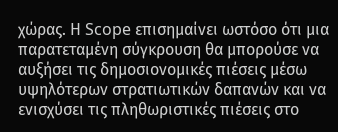χώρας. Η Scope επισημαίνει ωστόσο ότι μια παρατεταμένη σύγκρουση θα μπορούσε να αυξήσει τις δημοσιονομικές πιέσεις μέσω υψηλότερων στρατιωτικών δαπανών και να ενισχύσει τις πληθωριστικές πιέσεις στο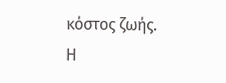κόστος ζωής.
Η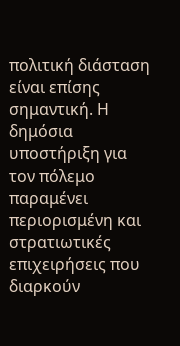πολιτική διάσταση είναι επίσης σημαντική. Η δημόσια υποστήριξη για τον πόλεμο παραμένει περιορισμένη και στρατιωτικές επιχειρήσεις που διαρκούν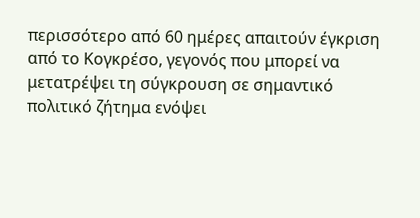περισσότερο από 60 ημέρες απαιτούν έγκριση από το Κογκρέσο, γεγονός που μπορεί να μετατρέψει τη σύγκρουση σε σημαντικό πολιτικό ζήτημα ενόψει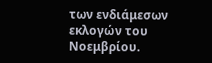των ενδιάμεσων εκλογών του Νοεμβρίου.